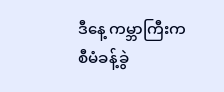ဒီနေ့ ကမ္ဘာကြီးက စီမံခန့်ခွဲ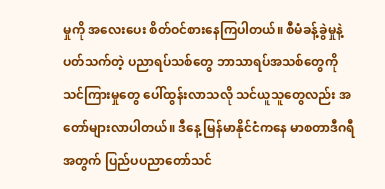မှုကို အလေးပေး စိတ်ဝင်စားနေကြပါတယ်။ စီမံခန့်ခွဲမှုနဲ့ပတ်သက်တဲ့ ပညာရပ်သစ်တွေ ဘာသာရပ်အသစ်တွေကို သင်ကြားမှုတွေ ပေါ်ထွန်းလာသလို သင်ယူသူတွေလည်း အတော်များလာပါတယ်။ ဒီနေ့ မြန်မာနိုင်ငံကနေ မာစတာဒီဂရီအတွက် ပြည်ပပညာတော်သင်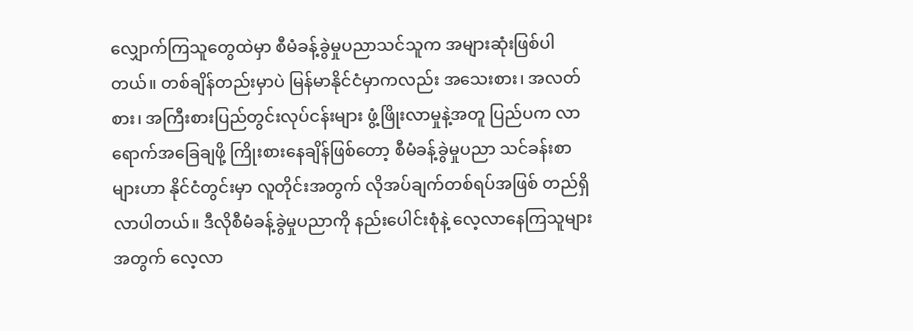လျှောက်ကြသူတွေထဲမှာ စီမံခန့်ခွဲမှုပညာသင်သူက အများဆုံးဖြစ်ပါတယ်။ တစ်ချိန်တည်းမှာပဲ မြန်မာနိုင်ငံမှာကလည်း အသေးစား၊ အလတ်စား၊ အကြီးစားပြည်တွင်းလုပ်ငန်းများ ဖွံ့ဖြိုးလာမှုနဲ့အတူ ပြည်ပက လာရောက်အခြေချဖို့ ကြိုးစားနေချိန်ဖြစ်တော့ စီမံခန့်ခွဲမှုပညာ သင်ခန်းစာများဟာ နိုင်ငံတွင်းမှာ လူတိုင်းအတွက် လိုအပ်ချက်တစ်ရပ်အဖြစ် တည်ရှိလာပါတယ်။ ဒီလိုစီမံခန့်ခွဲမှုပညာကို နည်းပေါင်းစုံနဲ့ လေ့လာနေကြသူများအတွက် လေ့လာ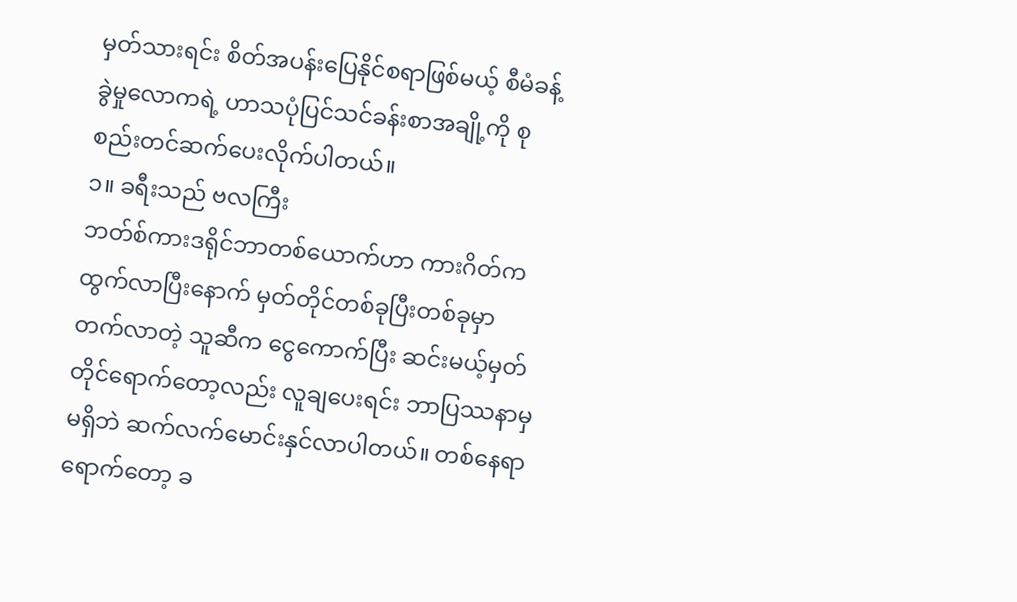မှတ်သားရင်း စိတ်အပန်းပြေနိုင်စရာဖြစ်မယ့် စီမံခန့်ခွဲမှုလောကရဲ့ ဟာသပုံပြင်သင်ခန်းစာအချို့ကို စုစည်းတင်ဆက်ပေးလိုက်ပါတယ်။
၁။ ခရီးသည် ဗလကြီး
ဘတ်စ်ကားဒရိုင်ဘာတစ်ယောက်ဟာ ကားဂိတ်က ထွက်လာပြီးနောက် မှတ်တိုင်တစ်ခုပြီးတစ်ခုမှာ တက်လာတဲ့ သူဆီက ငွေကောက်ပြီး ဆင်းမယ့်မှတ်တိုင်ရောက်တော့လည်း လူချပေးရင်း ဘာပြဿနာမှမရှိဘဲ ဆက်လက်မောင်းနှင်လာပါတယ်။ တစ်နေရာရောက်တော့ ခ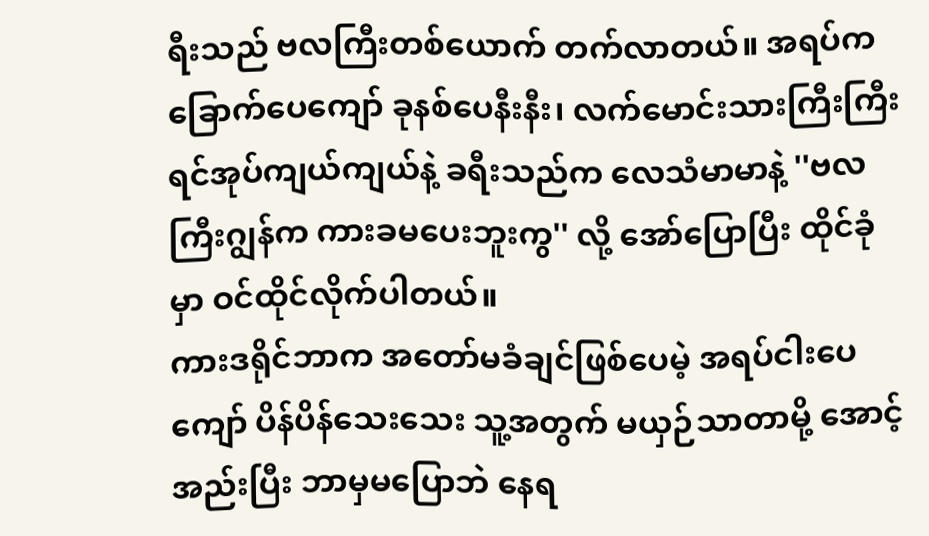ရီးသည် ဗလကြီးတစ်ယောက် တက်လာတယ်။ အရပ်က ခြောက်ပေကျော် ခုနစ်ပေနီးနီး၊ လက်မောင်းသားကြီးကြီး ရင်အုပ်ကျယ်ကျယ်နဲ့ ခရီးသည်က လေသံမာမာနဲ့ ''ဗလကြီးဂျွန်က ကားခမပေးဘူးကွ'' လို့ အော်ပြောပြီး ထိုင်ခုံမှာ ဝင်ထိုင်လိုက်ပါတယ်။
ကားဒရိုင်ဘာက အတော်မခံချင်ဖြစ်ပေမဲ့ အရပ်ငါးပေကျော် ပိန်ပိန်သေးသေး သူ့အတွက် မယှဉ်သာတာမို့ အောင့်အည်းပြီး ဘာမှမပြောဘဲ နေရ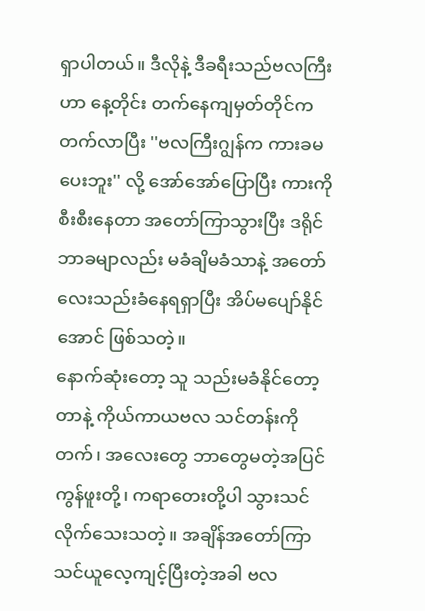ရှာပါတယ်။ ဒီလိုနဲ့ ဒီခရီးသည်ဗလကြီးဟာ နေ့တိုင်း တက်နေကျမှတ်တိုင်က တက်လာပြီး ''ဗလကြီးဂျွန်က ကားခမပေးဘူး'' လို့ အော်အော်ပြောပြီး ကားကို စီးစီးနေတာ အတော်ကြာသွားပြီး ဒရိုင်ဘာခမျာလည်း မခံချိမခံသာနဲ့ အတော်လေးသည်းခံနေရရှာပြီး အိပ်မပျော်နိုင်အောင် ဖြစ်သတဲ့။
နောက်ဆုံးတော့ သူ သည်းမခံနိုင်တော့တာနဲ့ ကိုယ်ကာယဗလ သင်တန်းကိုတက်၊ အလေးတွေ ဘာတွေမတဲ့အပြင် ကွန်ဖူးတို့၊ ကရာတေးတို့ပါ သွားသင်လိုက်သေးသတဲ့။ အချိန်အတော်ကြာ သင်ယူလေ့ကျင့်ပြီးတဲ့အခါ ဗလ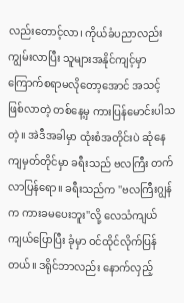လည်းတောင့်လာ၊ ကိုယ်ခံပညာလည်း ကျွမ်းလာပြီး သူများအနိုင်ကျင့်မှာ ကြောက်စရာမလိုတော့အောင် အသင့်ဖြစ်လာတဲ့ တစ်နေ့မှ ကားပြန်မောင်းပါသတဲ့။ အဲဒီအခါမှာ ထုံးစံအတိုင်းပဲ ဆုံနေကျမှတ်တိုင်မှာ ခရီးသည် ဗလကြီး တက်လာပြန်ရော။ ခရီးသည်က ''ဗလကြီးဂျွန်က ကားခမပေးဘူး''လို့ လေသံကျယ်ကျယ်ပြောပြီး ခုံမှာ ဝင်ထိုင်လိုက်ပြန်တယ်။ ဒရိုင်ဘာလည်း နောက်လှည့်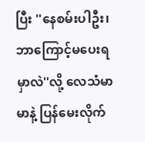ပြီး ''နေစမ်းပါဦး၊ ဘာကြောင့်မပေးရမှာလဲ''လို့ လေသံမာမာနဲ့ ပြန်မေးလိုက်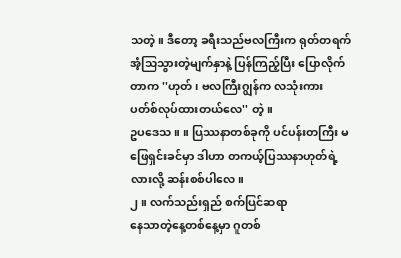သတဲ့။ ဒီတော့ ခရီးသည်ဗလကြီးက ရုတ်တရက် အံ့သြသွားတဲ့မျက်နှာနဲ့ ပြန်ကြည့်ပြီး ပြောလိုက်တာက ''ဟုတ်၊ ဗလကြီးဂျွန်က လသုံးကား ပတ်စ်လုပ်ထားတယ်လေ'' တဲ့။
ဥပဒေသ ။ ။ ပြဿနာတစ်ခုကို ပင်ပန်းတကြီး မဖြေရှင်းခင်မှာ ဒါဟာ တကယ့်ပြဿနာဟုတ်ရဲ့လားလို့ ဆန်းစစ်ပါလေ။
၂။ လက်သည်းရှည် စက်ပြင်ဆရာ
နေသာတဲ့နေ့တစ်နေ့မှာ ဂူတစ်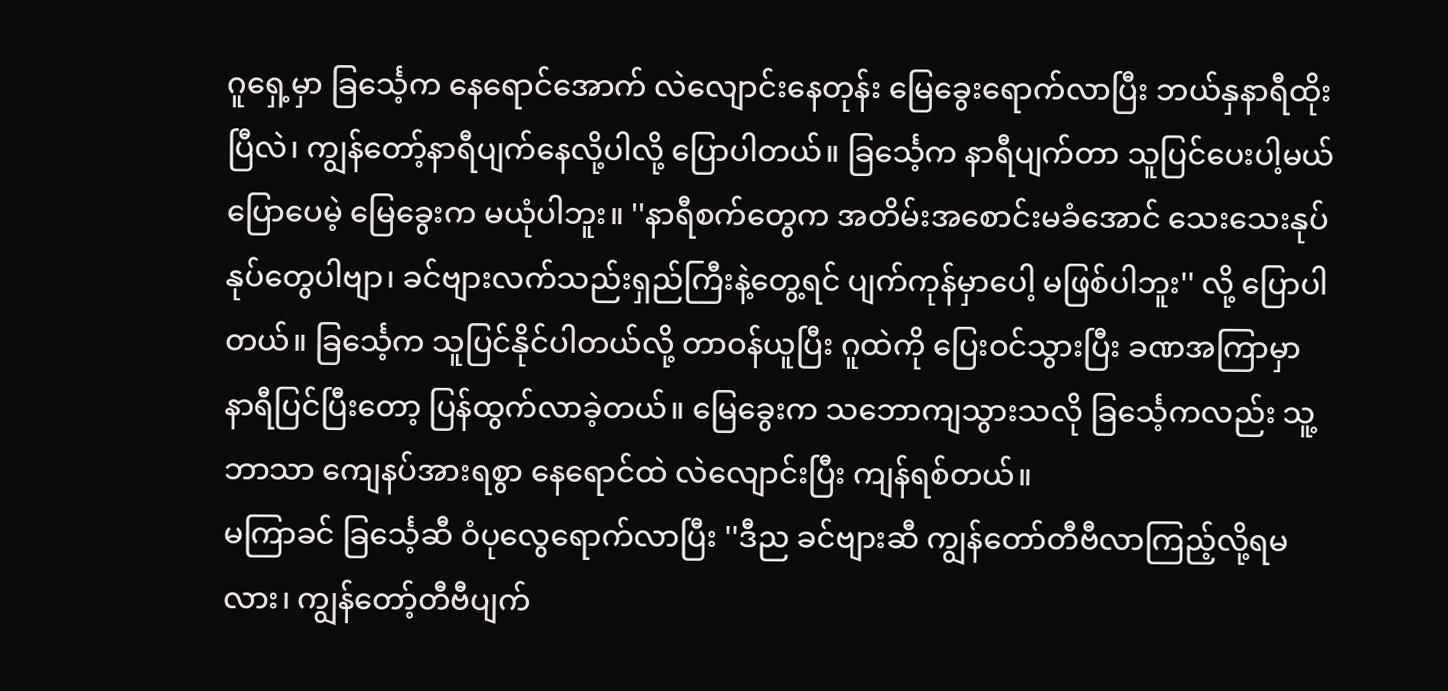ဂူရှေ့မှာ ခြင်္သေ့က နေရောင်အောက် လဲလျောင်းနေတုန်း မြေခွေးရောက်လာပြီး ဘယ်နှနာရီထိုးပြီလဲ၊ ကျွန်တော့်နာရီပျက်နေလို့ပါလို့ ပြောပါတယ်။ ခြင်္သေ့က နာရီပျက်တာ သူပြင်ပေးပါ့မယ်ပြောပေမဲ့ မြေခွေးက မယုံပါဘူး။ ''နာရီစက်တွေက အတိမ်းအစောင်းမခံအောင် သေးသေးနုပ်နုပ်တွေပါဗျာ၊ ခင်ဗျားလက်သည်းရှည်ကြီးနဲ့တွေ့ရင် ပျက်ကုန်မှာပေါ့ မဖြစ်ပါဘူး'' လို့ ပြောပါတယ်။ ခြင်္သေ့က သူပြင်နိုင်ပါတယ်လို့ တာဝန်ယူပြီး ဂူထဲကို ပြေးဝင်သွားပြီး ခဏအကြာမှာ နာရီပြင်ပြီးတော့ ပြန်ထွက်လာခဲ့တယ်။ မြေခွေးက သဘောကျသွားသလို ခြင်္သေ့ကလည်း သူ့ဘာသာ ကျေနပ်အားရစွာ နေရောင်ထဲ လဲလျောင်းပြီး ကျန်ရစ်တယ်။
မကြာခင် ခြင်္သေ့ဆီ ဝံပုလွေရောက်လာပြီး ''ဒီည ခင်ဗျားဆီ ကျွန်တော်တီဗီလာကြည့်လို့ရမလား၊ ကျွန်တော့်တီဗီပျက်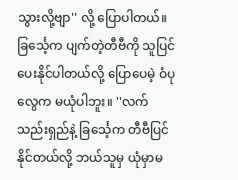သွားလို့ဗျာ'' လို့ ပြောပါတယ်။ ခြင်္သေ့က ပျက်တဲ့တီဗီကို သူပြင်ပေးနိုင်ပါတယ်လို့ ပြောပေမဲ့ ဝံပုလွေက မယုံပါဘူး။ ''လက်သည်းရှည်နဲ့ ခြင်္သေ့က တီဗီပြင်နိုင်တယ်လို့ ဘယ်သူမှ ယုံမှာမ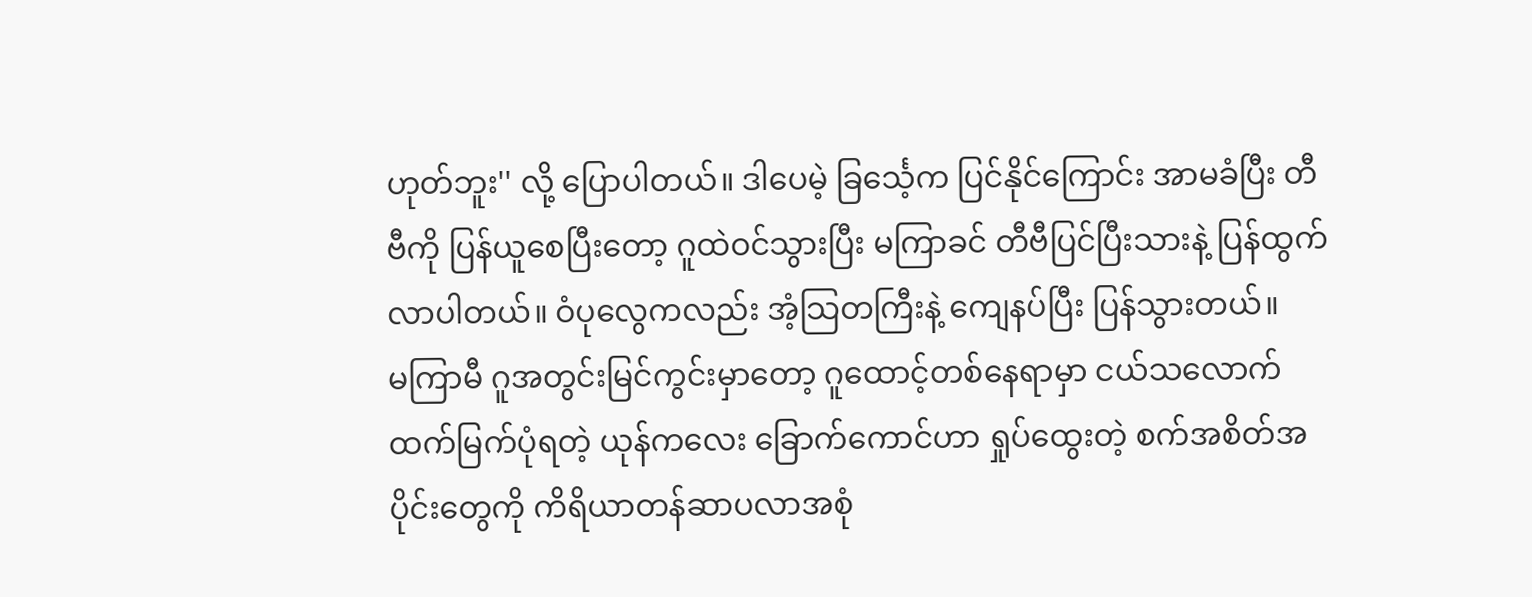ဟုတ်ဘူး'' လို့ ပြောပါတယ်။ ဒါပေမဲ့ ခြင်္သေ့က ပြင်နိုင်ကြောင်း အာမခံပြီး တီဗီကို ပြန်ယူစေပြီးတော့ ဂူထဲဝင်သွားပြီး မကြာခင် တီဗီပြင်ပြီးသားနဲ့ ပြန်ထွက်လာပါတယ်။ ဝံပုလွေကလည်း အံ့သြတကြီးနဲ့ ကျေနပ်ပြီး ပြန်သွားတယ်။
မကြာမီ ဂူအတွင်းမြင်ကွင်းမှာတော့ ဂူထောင့်တစ်နေရာမှာ ငယ်သလောက် ထက်မြက်ပုံရတဲ့ ယုန်ကလေး ခြောက်ကောင်ဟာ ရှုပ်ထွေးတဲ့ စက်အစိတ်အပိုင်းတွေကို ကိရိယာတန်ဆာပလာအစုံ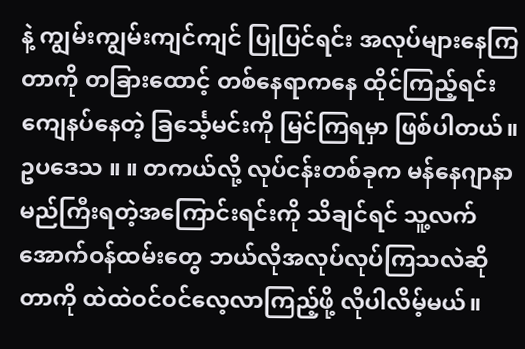နဲ့ ကျွမ်းကျွမ်းကျင်ကျင် ပြုပြင်ရင်း အလုပ်များနေကြတာကို တခြားထောင့် တစ်နေရာကနေ ထိုင်ကြည့်ရင်း ကျေနပ်နေတဲ့ ခြင်္သေ့မင်းကို မြင်ကြရမှာ ဖြစ်ပါတယ်။
ဥပဒေသ ။ ။ တကယ်လို့ လုပ်ငန်းတစ်ခုက မန်နေဂျာနာမည်ကြီးရတဲ့အကြောင်းရင်းကို သိချင်ရင် သူ့လက်အောက်ဝန်ထမ်းတွေ ဘယ်လိုအလုပ်လုပ်ကြသလဲဆိုတာကို ထဲထဲဝင်ဝင်လေ့လာကြည့်ဖို့ လိုပါလိမ့်မယ်။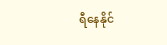ရီနေနိုင်